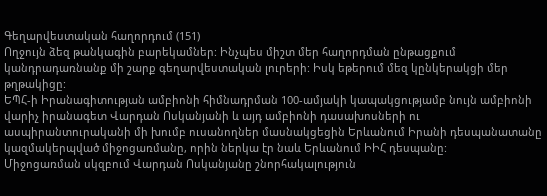Գեղարվեստական հաղորդում (151)
Ողջույն ձեզ թանկագին բարեկամներ: Ինչպես միշտ մեր հաղորդման ընթացքում կանդրադառնանք մի շարք գեղարվեստական լուրերի: Իսկ եթերում մեզ կընկերակցի մեր թղթակիցը:
ԵՊՀ-ի Իրանագիտության ամբիոնի հիմնադրման 100-ամյակի կապակցությամբ նույն ամբիոնի վարիչ իրանագետ Վարդան Ոսկանյանի և այդ ամբիոնի դասախոսների ու ասպիրանտուրականի մի խումբ ուսանողներ մասնակցեցին Երևանում Իրանի դեսպանատանը կազմակերպված միջոցառմանը, որին ներկա էր նաև Երևանում ԻԻՀ դեսպանը:
Միջոցառման սկզբում Վարդան Ոսկանյանը շնորհակալություն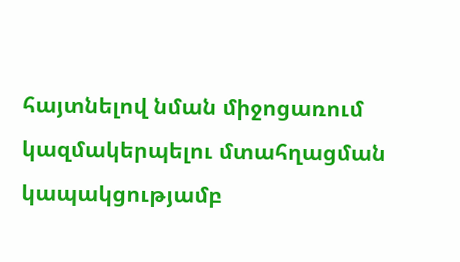հայտնելով նման միջոցառում կազմակերպելու մտահղացման կապակցությամբ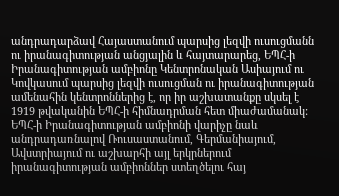անդրադարձավ Հայաստանում պարսից լեզվի ուսուցմանն ու իրանագիտության անցյալին և հայտարարեց, ԵՊՀ-ի Իրանագիտության ամբիոնը Կենտրոնական Ասիայում ու Կովկասում պարսից լեզվի ուսուցման ու իրանագիտության ամենահին կենտրոններից է, որ իր աշխատանքը սկսել է 1919 թվականին ԵՊՀ-ի հիմնադրման հետ միաժամանակ:
ԵՊՀ-ի Իրանագիտության ամբիոնի վարիչը նաև անդրադառնալով Ռուսաստանում, Գերմանիայում, Ավստրիայում ու աշխարհի այլ երկրներում իրանագիտության ամբիոններ ստեղծելու հայ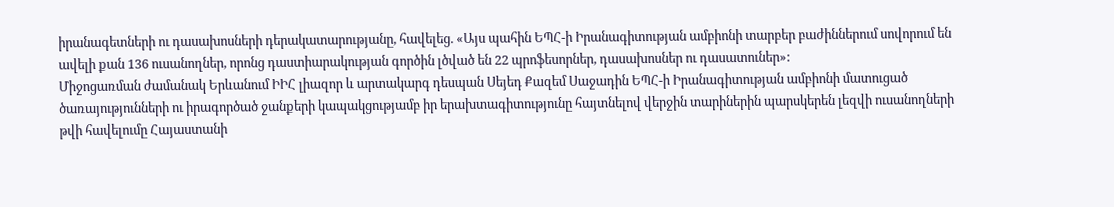իրանագետների ու դասախոսների դերակատարությանը, հավելեց. «Այս պահին ԵՊՀ-ի Իրանագիտության ամբիոնի տարբեր բաժիններում սովորում են ավելի քան 136 ուսանողներ, որոնց դաստիարակության գործին լծված են 22 պրոֆեսորներ, դասախոսներ ու դասատուներ»:
Միջոցառման ժամանակ Երևանում ԻԻՀ լիազոր և արտակարգ դեսպան Սեյեդ Քազեմ Սաջադին ԵՊՀ-ի Իրանագիտության ամբիոնի մատուցած ծառայությունների ու իրագործած ջանքերի կապակցությամբ իր երախտագիտությունը հայտնելով վերջին տարիներին պարսկերեն լեզվի ուսանողների թվի հավելումը Հայաստանի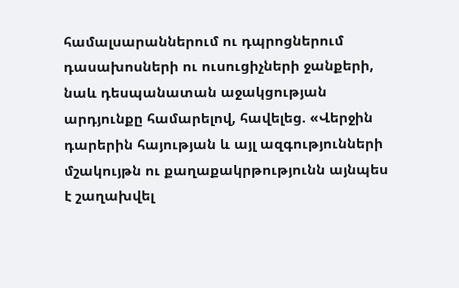համալսարաններում ու դպրոցներում դասախոսների ու ուսուցիչների ջանքերի, նաև դեսպանատան աջակցության արդյունքը համարելով, հավելեց. «Վերջին դարերին հայության և այլ ազգությունների մշակույթն ու քաղաքակրթությունն այնպես է շաղախվել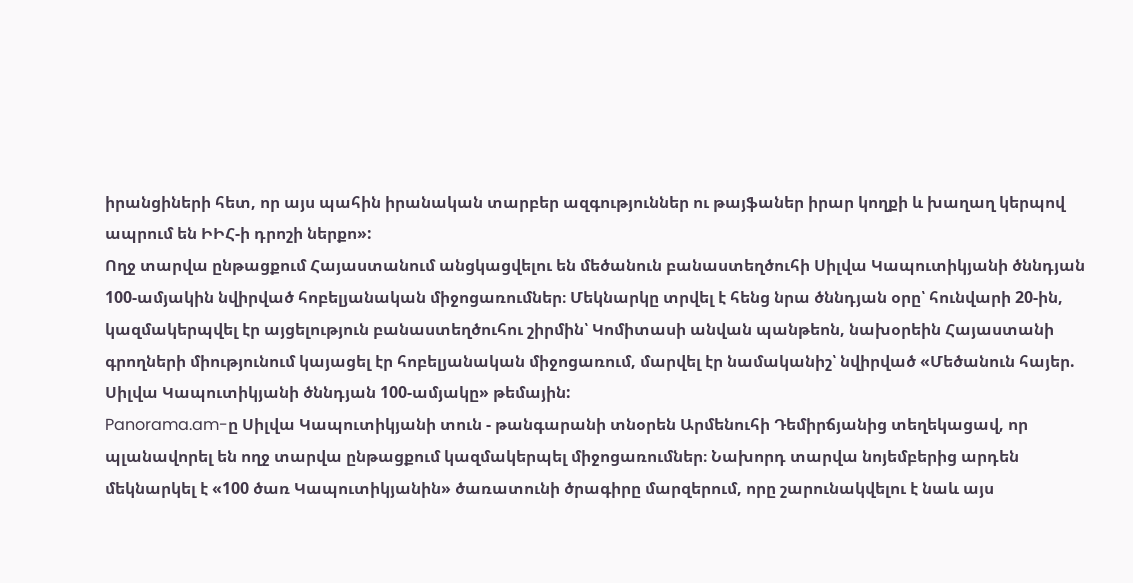իրանցիների հետ, որ այս պահին իրանական տարբեր ազգություններ ու թայֆաներ իրար կողքի և խաղաղ կերպով ապրում են ԻԻՀ-ի դրոշի ներքո»:
Ողջ տարվա ընթացքում Հայաստանում անցկացվելու են մեծանուն բանաստեղծուհի Սիլվա Կապուտիկյանի ծննդյան 100-ամյակին նվիրված հոբելյանական միջոցառումներ։ Մեկնարկը տրվել է հենց նրա ծննդյան օրը՝ հունվարի 20-ին, կազմակերպվել էր այցելություն բանաստեղծուհու շիրմին՝ Կոմիտասի անվան պանթեոն, նախօրեին Հայաստանի գրողների միությունում կայացել էր հոբելյանական միջոցառում, մարվել էր նամականիշ՝ նվիրված «Մեծանուն հայեր. Սիլվա Կապուտիկյանի ծննդյան 100-ամյակը» թեմային:
Panorama.am-ը Սիլվա Կապուտիկյանի տուն - թանգարանի տնօրեն Արմենուհի Դեմիրճյանից տեղեկացավ, որ պլանավորել են ողջ տարվա ընթացքում կազմակերպել միջոցառումներ։ Նախորդ տարվա նոյեմբերից արդեն մեկնարկել է «100 ծառ Կապուտիկյանին» ծառատունի ծրագիրը մարզերում, որը շարունակվելու է նաև այս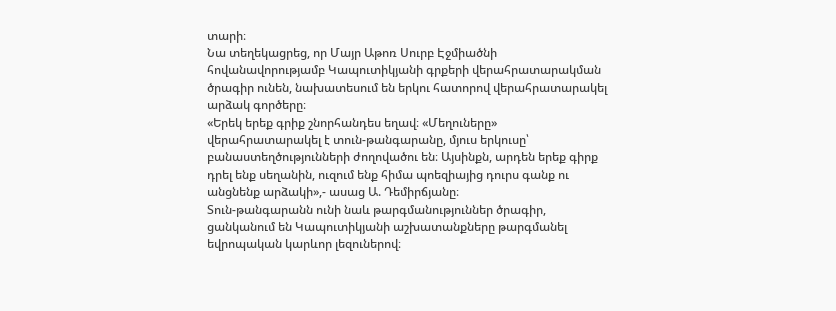տարի։
Նա տեղեկացրեց, որ Մայր Աթոռ Սուրբ Էջմիածնի հովանավորությամբ Կապուտիկյանի գրքերի վերահրատարակման ծրագիր ունեն, նախատեսում են երկու հատորով վերահրատարակել արձակ գործերը։
«Երեկ երեք գրիք շնորհանդես եղավ։ «Մեղուները» վերահրատարակել է տուն-թանգարանը, մյուս երկուսը՝ բանաստեղծությունների ժողովածու են։ Այսինքն, արդեն երեք գիրք դրել ենք սեղանին, ուզում ենք հիմա պոեզիայից դուրս գանք ու անցնենք արձակի»,- ասաց Ա. Դեմիրճյանը։
Տուն-թանգարանն ունի նաև թարգմանություններ ծրագիր, ցանկանում են Կապուտիկյանի աշխատանքները թարգմանել եվրոպական կարևոր լեզուներով։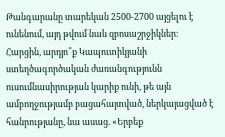Թանգարանը տարեկան 2500-2700 այցելու է ունենում, այդ թվում նաև զբոսաշրջիկներ։
Հարցին, արդյո՞ք Կապուտիկյանի ստեղծագործական ժառանգությունն ուսումնասիրության կարիք ունի, թե այն ամբողջությամբ բացահայտված, ներկայացված է հանրությանը, նա ասաց. «Երբեք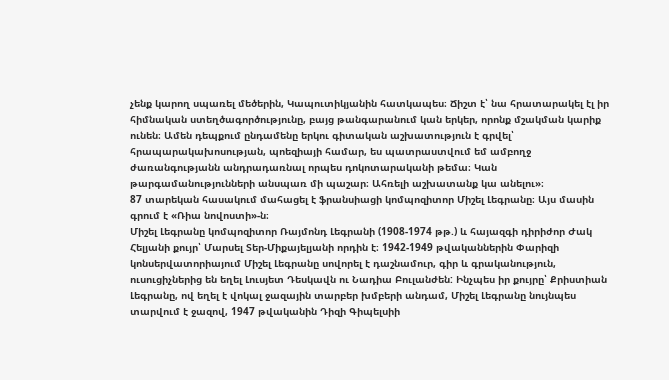չենք կարող սպառել մեծերին, Կապուտիկյանին հատկապես։ Ճիշտ է՝ նա հրատարակել էլ իր հիմնական ստեղծագործությունը, բայց թանգարանում կան երկեր, որոնք մշակման կարիք ունեն։ Ամեն դեպքում ընդամենը երկու գիտական աշխատություն է գրվել՝ հրապարակախոսության, պոեզիայի համար, ես պատրաստվում եմ ամբողջ ժառանգությանն անդրադառնալ որպես դոկոտարականի թեմա։ Կան թարգամանությունների անսպառ մի պաշար։ Ահռելի աշխատանք կա անելու»։
87 տարեկան հասակում մահացել է ֆրանսիացի կոմպոզիտոր Միշել Լեգրանը։ Այս մասին գրում է «Ռիա նովոստի»-ն։
Միշել Լեգրանը կոմպոզիտոր Ռայմոնդ Լեգրանի (1908-1974 թթ.) և հայազգի դիրիժոր Ժակ Հելյանի քույր՝ Մարսել Տեր-Միքայելյանի որդին է։ 1942-1949 թվականներին Փարիզի կոնսերվատորիայում Միշել Լեգրանը սովորել է դաշնամուր, գիր և գրականություն, ուսուցիչներից են եղել Լուսյետ Դեսկավն ու Նադիա Բուլանժեն: Ինչպես իր քույրը՝ Քրիստիան Լեգրանը, ով եղել է վոկալ ջազային տարբեր խմբերի անդամ, Միշել Լեգրանը նույնպես տարվում է ջազով, 1947 թվականին Դիզի Գիպելսիի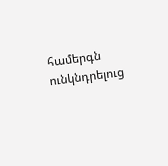համերգն ունկնդրելուց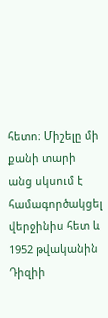հետո։ Միշելը մի քանի տարի անց սկսում է համագործակցել վերջինիս հետ և 1952 թվականին Դիզիի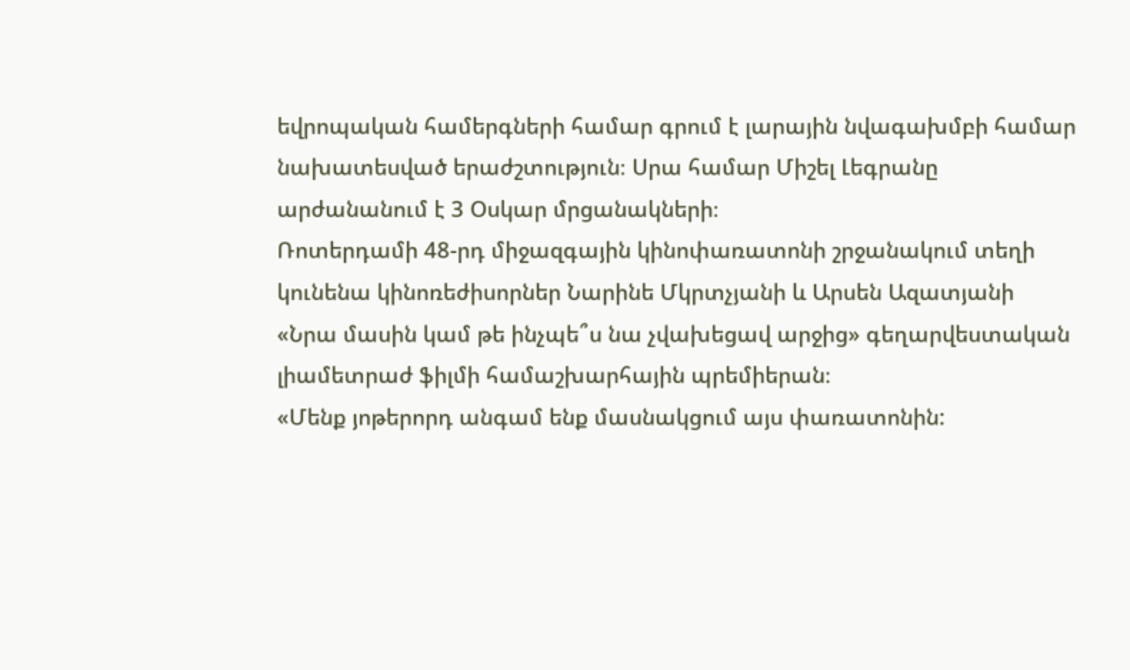եվրոպական համերգների համար գրում է լարային նվագախմբի համար նախատեսված երաժշտություն։ Սրա համար Միշել Լեգրանը արժանանում է 3 Օսկար մրցանակների։
Ռոտերդամի 48-րդ միջազգային կինոփառատոնի շրջանակում տեղի կունենա կինոռեժիսորներ Նարինե Մկրտչյանի և Արսեն Ազատյանի «Նրա մասին կամ թե ինչպե՞ս նա չվախեցավ արջից» գեղարվեստական լիամետրաժ ֆիլմի համաշխարհային պրեմիերան։
«Մենք յոթերորդ անգամ ենք մասնակցում այս փառատոնին: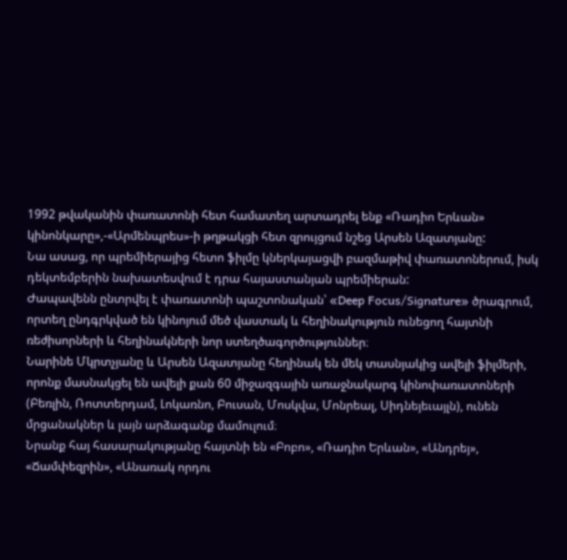1992 թվականին փառատոնի հետ համատեղ արտադրել ենք «Ռադիո Երևան» կինոնկարը»,-«Արմենպրես»-ի թղթակցի հետ զրույցում նշեց Արսեն Ազատյանը:
Նա ասաց, որ պրեմիերայից հետո ֆիլմը կներկայացվի բազմաթիվ փառատոներում, իսկ դեկտեմբերին նախատեսվում է դրա հայաստանյան պրեմիերան:
Ժապավենն ընտրվել է փառատոնի պաշտոնական՝ «Deep Focus/Signature» ծրագրում, որտեղ ընդգրկված են կինոյում մեծ վաստակ և հեղինակություն ունեցող հայտնի ռեժիսորների և հեղինակների նոր ստեղծագործություններ։
Նարինե Մկրտչյանը և Արսեն Ազատյանը հեղինակ են մեկ տասնյակից ավելի ֆիլմերի, որոնք մասնակցել են ավելի քան 60 միջազգային առաջնակարգ կինոփառատոների (Բեռլին, Ռոտտերդամ, Լոկառնո, Բուսան, Մոսկվա, Մոնրեալ, Սիդնեյեւայլն), ունեն մրցանակներ և լայն արձագանք մամուլում։
Նրանք հայ հասարակությանը հայտնի են «Բոբո», «Ռադիո Երևան», «Անդրեյ», «Ճամփեզրին», «Անառակ որդու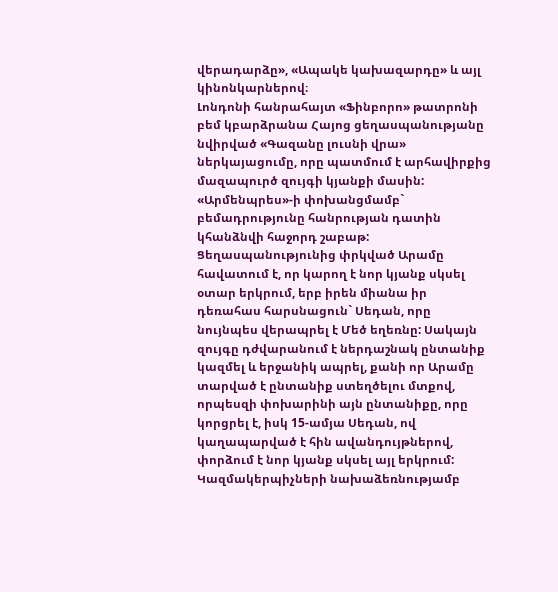վերադարձը», «Ապակե կախազարդը» և այլ կինոնկարներով։
Լոնդոնի հանրահայտ «Ֆինբորո» թատրոնի բեմ կբարձրանա Հայոց ցեղասպանությանը նվիրված «Գազանը լուսնի վրա» ներկայացումը, որը պատմում է արհավիրքից մազապուրծ զույգի կյանքի մասին:
«Արմենպրես»-ի փոխանցմամբ` բեմադրությունը հանրության դատին կհանձնվի հաջորդ շաբաթ:
Ցեղասպանությունից փրկված Արամը հավատում է, որ կարող է նոր կյանք սկսել օտար երկրում, երբ իրեն միանա իր դեռահաս հարսնացուն` Սեդան, որը նույնպես վերապրել է Մեծ եղեռնը: Սակայն զույգը դժվարանում է ներդաշնակ ընտանիք կազմել և երջանիկ ապրել, քանի որ Արամը տարված է ընտանիք ստեղծելու մտքով, որպեսզի փոխարինի այն ընտանիքը, որը կորցրել է, իսկ 15-ամյա Սեդան, ով կաղապարված է հին ավանդույթներով, փորձում է նոր կյանք սկսել այլ երկրում:
Կազմակերպիչների նախաձեռնությամբ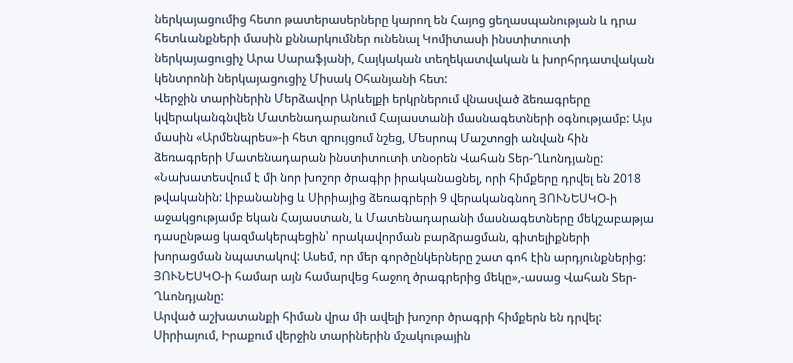ներկայացումից հետո թատերասերները կարող են Հայոց ցեղասպանության և դրա հետևանքների մասին քննարկումներ ունենալ Կոմիտասի ինստիտուտի ներկայացուցիչ Արա Սարաֆյանի, Հայկական տեղեկատվական և խորհրդատվական կենտրոնի ներկայացուցիչ Միսակ Օհանյանի հետ:
Վերջին տարիներին Մերձավոր Արևելքի երկրներում վնասված ձեռագրերը կվերականգնվեն Մատենադարանում Հայաստանի մասնագետների օգնությամբ: Այս մասին «Արմենպրես»-ի հետ զրույցում նշեց, Մեսրոպ Մաշտոցի անվան հին ձեռագրերի Մատենադարան ինստիտուտի տնօրեն Վահան Տեր-Ղևոնդյանը:
«Նախատեսվում է մի նոր խոշոր ծրագիր իրականացնել, որի հիմքերը դրվել են 2018 թվականին: Լիբանանից և Սիրիայից ձեռագրերի 9 վերականգնող ՅՈՒՆԵՍԿՕ-ի աջակցությամբ եկան Հայաստան, և Մատենադարանի մասնագետները մեկշաբաթյա դասընթաց կազմակերպեցին՝ որակավորման բարձրացման, գիտելիքների խորացման նպատակով: Ասեմ, որ մեր գործընկերները շատ գոհ էին արդյունքներից: ՅՈՒՆԵՍԿՕ-ի համար այն համարվեց հաջող ծրագրերից մեկը»,-ասաց Վահան Տեր-Ղևոնդյանը:
Արված աշխատանքի հիման վրա մի ավելի խոշոր ծրագրի հիմքերն են դրվել: Սիրիայում, Իրաքում վերջին տարիներին մշակութային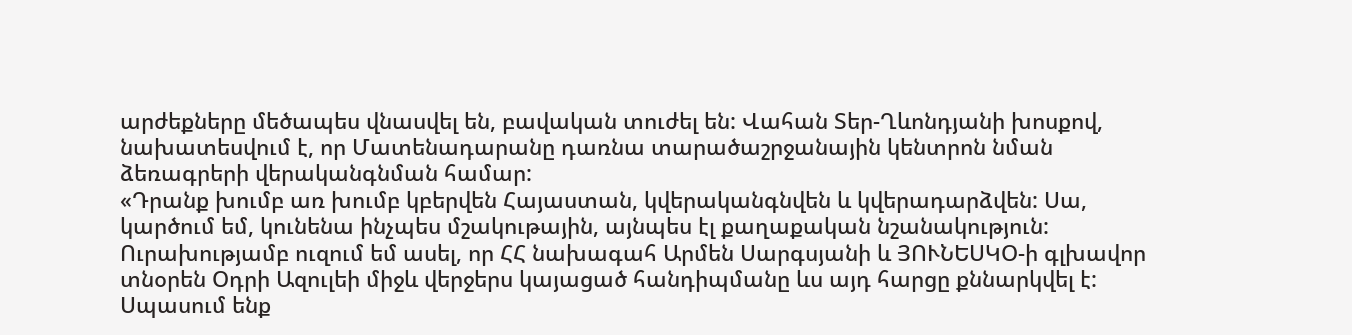արժեքները մեծապես վնասվել են, բավական տուժել են: Վահան Տեր-Ղևոնդյանի խոսքով, նախատեսվում է, որ Մատենադարանը դառնա տարածաշրջանային կենտրոն նման ձեռագրերի վերականգնման համար:
«Դրանք խումբ առ խումբ կբերվեն Հայաստան, կվերականգնվեն և կվերադարձվեն: Սա, կարծում եմ, կունենա ինչպես մշակութային, այնպես էլ քաղաքական նշանակություն: Ուրախությամբ ուզում եմ ասել, որ ՀՀ նախագահ Արմեն Սարգսյանի և ՅՈՒՆԵՍԿՕ-ի գլխավոր տնօրեն Օդրի Ազուլեի միջև վերջերս կայացած հանդիպմանը ևս այդ հարցը քննարկվել է: Սպասում ենք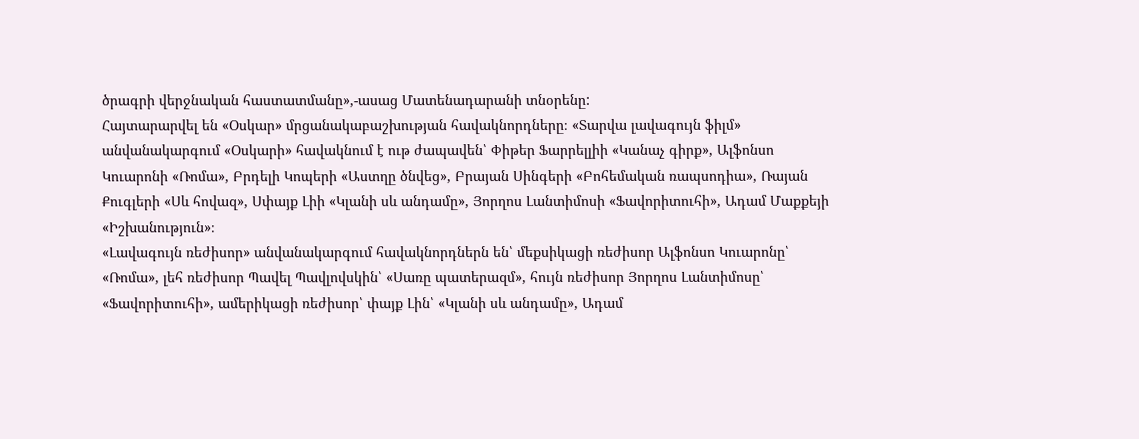ծրագրի վերջնական հաստատմանը»,-ասաց Մատենադարանի տնօրենը:
Հայտարարվել են «Օսկար» մրցանակաբաշխության հավակնորդները։ «Տարվա լավագույն ֆիլմ» անվանակարգում «Օսկարի» հավակնում է ութ ժապավեն՝ Փիթեր Ֆարրելլիի «Կանաչ գիրք», Ալֆոնսո Կուարոնի «Ռոմա», Բրդելի Կոպերի «Աստղը ծնվեց», Բրայան Սինգերի «Բոհեմական ռապսոդիա», Ռայան Քուգլերի «Սև հովազ», Սփայք Լիի «Կլանի սև անդամը», Յորղոս Լանտիմոսի «Ֆավորիտուհի», Ադամ Մաքքեյի «Իշխանություն»։
«Լավագույն ռեժիսոր» անվանակարգում հավակնորդներն են՝ մեքսիկացի ռեժիսոր Ալֆոնսո Կուարոնը՝ «Ռոմա», լեհ ռեժիսոր Պավել Պավլովսկին՝ «Սառը պատերազմ», հույն ռեժիսոր Յորղոս Լանտիմոսը՝ «Ֆավորիտուհի», ամերիկացի ռեժիսոր՝ փայք Լին՝ «Կլանի սև անդամը», Ադամ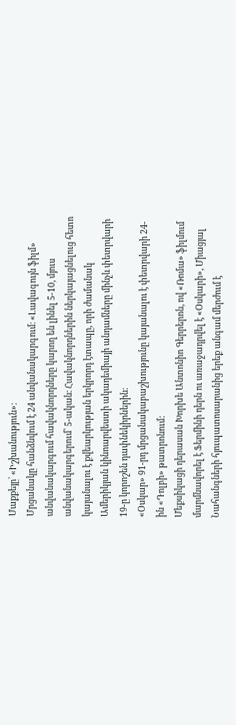Մաքքեյը՝ «Իշխանություն»։
Մրցանակը հանձնվում է 24 անվանակարգում։ «Լավագույն ֆիլմ» անվանակարգում հավակնորդները կարող են լինել 5-10, մյուս անվանակարգերում՝ 5-ական։ Հավակնորդներին ներկայացնելուց հետո կայանալու է քվեարկության երկրորդ էտապը, որի ժամանակ Ամերիկյան կինոարվեստի ակադեմիայի անդամները մինչև փետրվարի 19-ը կորոշեն դափնեկիրներին։
«Օսկար» 91-րդ մրցանակաբաշխությունը կայանալու է փետրվարի 24-ին «Դոլբի» թատրոնում:
Մեքսիկացի դերասան Խորխե Անտոնիո Գերրերոն, ով «Ռոմա» ֆիլմում մարմնավորել է Ֆերմինի դերն ու առաջադրվել է «Օսկարի», Միացյալ Նահանգների հյուպատոսարանից երեք անգամ մերժում է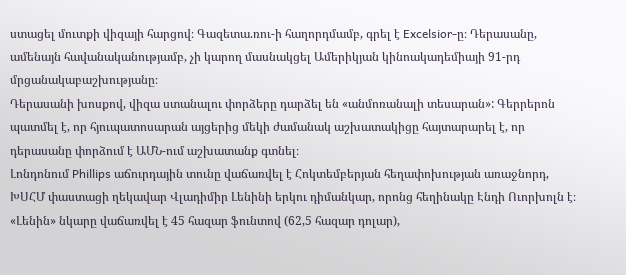ստացել մուտքի վիզայի հարցով։ Գազետա.ռու-ի հաղորդմամբ, գրել է Excelsior-ը։ Դերասանը, ամենայն հավանականությամբ, չի կարող մասնակցել Ամերիկյան կինոակադեմիայի 91-րդ մրցանակաբաշխությանը։
Դերասանի խոսքով, վիզա ստանալու փորձերը դարձել են «անմոռանալի տեսարան»: Գերրերոն պատմել է, որ հյուպատոսարան այցերից մեկի ժամանակ աշխատակիցը հայտարարել է, որ դերասանը փորձում է ԱՄՆ-ում աշխատանք գտնել։
Լոնդոնում Phillips աճուրդային տունը վաճառվել է Հոկտեմբերյան հեղափոխության առաջնորդ, ԽՍՀՄ փաստացի ղեկավար Վլադիմիր Լենինի երկու դիմանկար, որոնց հեղինակը Էնդի Ուորխոլն է։ «Լենին» նկարը վաճառվել է 45 հազար ֆունտով (62,5 հազար դոլար),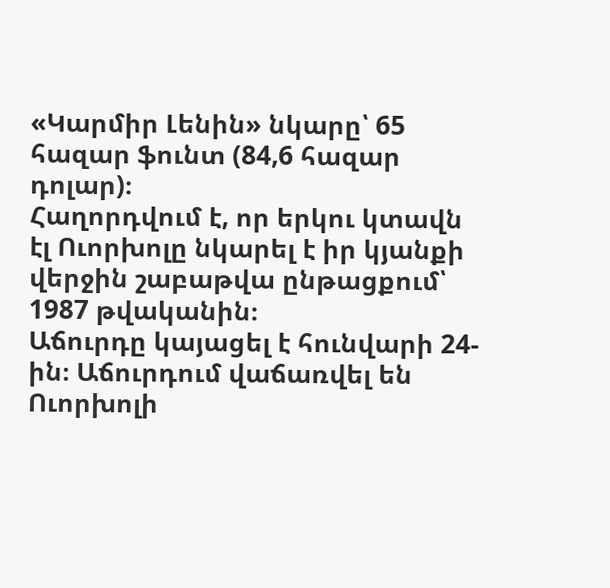«Կարմիր Լենին» նկարը՝ 65 հազար ֆունտ (84,6 հազար դոլար)։
Հաղորդվում է, որ երկու կտավն էլ Ուորխոլը նկարել է իր կյանքի վերջին շաբաթվա ընթացքում՝ 1987 թվականին։
Աճուրդը կայացել է հունվարի 24-ին։ Աճուրդում վաճառվել են Ուորխոլի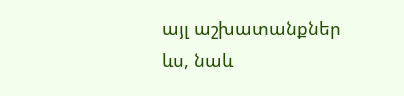այլ աշխատանքներ ևս, նաև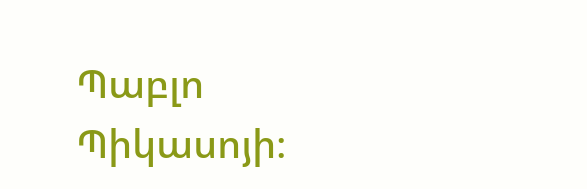Պաբլո Պիկասոյի։